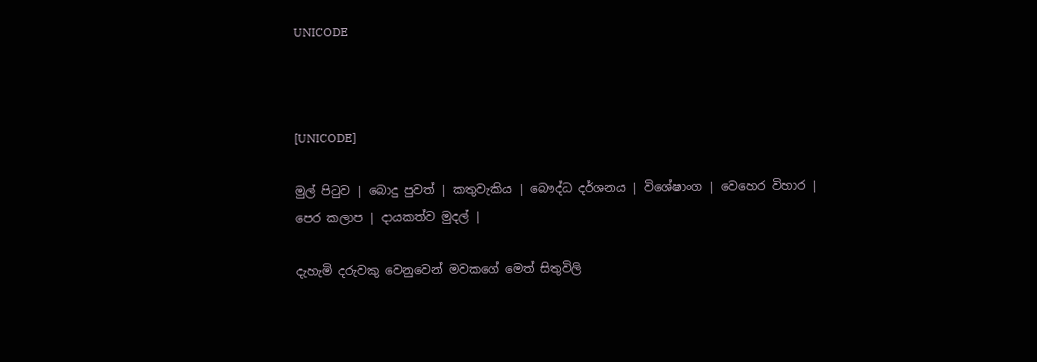UNICODE



[UNICODE]

මුල් පිටුව | බොදු පුවත් | කතුවැකිය | බෞද්ධ දර්ශනය | විශේෂාංග | වෙහෙර විහාර | පෙර කලාප | දායකත්ව මුදල් |

දැහැමි දරුවකු වෙනුවෙන් මවකගේ මෙත් සිතුවිලි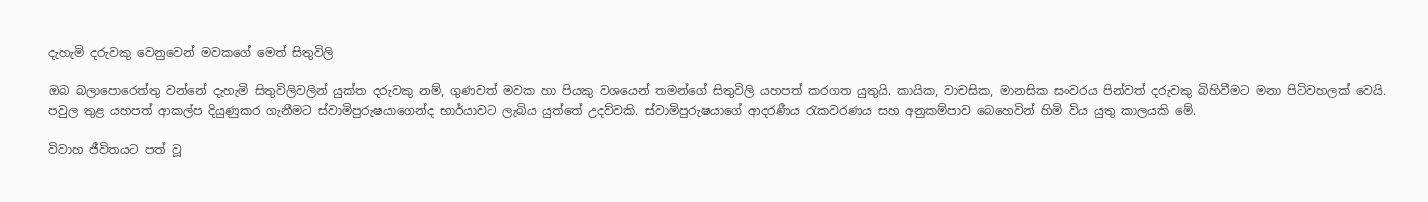දැහැමි දරුවකු වෙනුවෙන් මවකගේ මෙත් සිතුවිලි

ඔබ බලාපොරෙත්තු වන්නේ දැහැමි සිතුවිලිවලින් යුක්ත දරුවකු නම්, ගුණවත් මවක හා පියකු වශයෙන් තමන්ගේ සිතුවිලි යහපත් කරගත යුතුයි. කායික, වාචසික, මානසික සංවරය පින්වත් දරුවකු බිහිවීමට මනා පිටිවහලක් වෙයි. පවුල තුළ යහපත් ආකල්ප දියුණුකර ගැනීමට ස්වාමිපුරුෂයාගෙන්ද භාර්යාවට ලැබිය යුත්තේ උදව්වකි. ස්වාමිපුරුෂයාගේ ආදරණීය රැකවරණය සහ අනුකම්පාව බෙහෙවින් හිමි විය යුතු කාලයකි මේ.

විවාහ ජීවිතයට පත් වූ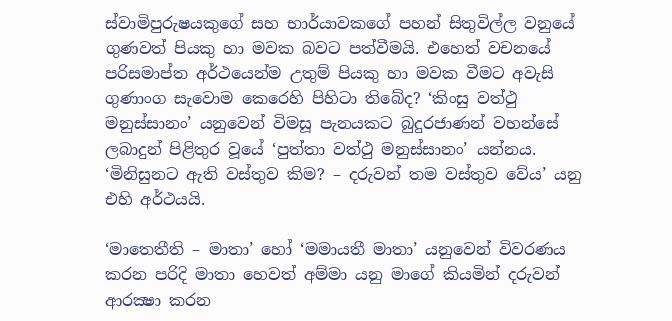ස්වාමිපුරුෂයකුගේ සහ භාර්යාවකගේ පහන් සිතුවිල්ල වනුයේ ගුණවත් පියකු හා මවක බවට පත්වීමයි. එහෙත් වචනයේ පරිසමාප්ත අර්ථයෙන්ම උතුම් පියකු හා මවක වීමට අවැසි ගුණාංග සැවොම කෙරෙහි පිහිටා තිබේද? ‘කිංසු වත්ථු මනුස්සානං’ යනුවෙන් විමසූ පැනයකට බුදුරජාණන් වහන්සේ ලබාදුන් පිළිතුර වූයේ ‘පුත්තා වත්ථු මනුස්සානං’ යන්නය. ‘මිනිසුනට ඇති වස්තුව කිම? – දරුවන් තම වස්තුව වේය’ යනු එහි අර්ථයයි.

‘මාතෙතීති – මාතා’ හෝ ‘මමායතී මාතා’ යනුවෙන් විවරණය කරන පරිදි මාතා හෙවත් අම්මා යනු මාගේ කියමින් දරුවන් ආරක්‍ෂා කරන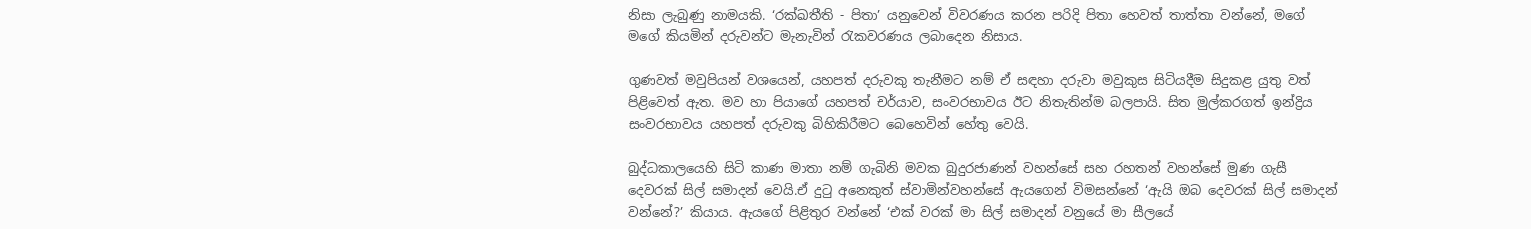නිසා ලැබුණු නාමයකි. ‘රක්ඛතීති - පිතා’ යනුවෙන් විවරණය කරන පරිදි පිතා හෙවත් තාත්තා වන්නේ, මගේ මගේ කියමින් දරුවන්ට මැනැවින් රැකවරණය ලබාදෙන නිසාය.

ගුණවත් මවුපියන් වශයෙන්, යහපත් දරුවකු තැනීමට නම් ඒ සඳහා දරුවා මවුකුස සිටියදීම සිදුකළ යුතු වත් පිළිවෙත් ඇත. මව හා පියාගේ යහපත් චර්යාව, සංවරභාවය ඊට නිතැතින්ම බලපායි. සිත මුල්කරගත් ඉන්ද්‍රිය සංවරභාවය යහපත් දරුවකු බිහිකිරීමට බෙහෙවින් හේතු වෙයි.

බුද්ධකාලයෙහි සිටි කාණ මාතා නම් ගැබිනි මවක බුදුරජාණන් වහන්සේ සහ රහතන් වහන්සේ මුණ ගැසී දෙවරක් සිල් සමාදන් වෙයි.ඒ දුටු අනෙකුත් ස්වාමින්වහන්සේ ඇයගෙන් විමසන්නේ ‘ඇයි ඔබ දෙවරක් සිල් සමාදන් වන්නේ?’ කියාය. ඇයගේ පිළිතුර වන්නේ ‘එක් වරක් මා සිල් සමාදන් වනුයේ මා සීලයේ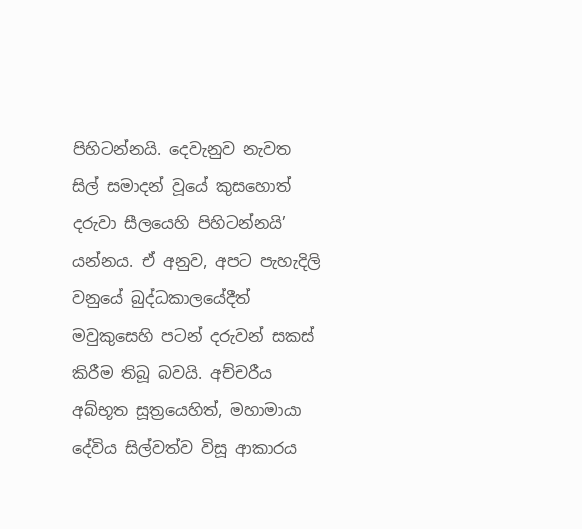පිහිටන්නයි. දෙවැනුව නැවත සිල් සමාදන් වූයේ කුසහොත් දරුවා සීලයෙහි පිහිටන්නයි’ යන්නය. ඒ අනුව, අපට පැහැදිලි වනුයේ බුද්ධකාලයේදීත් මවුකුසෙහි පටන් දරුවන් සකස් කිරීම තිබූ බවයි. අච්චරීය අබ්භූත සූත්‍රයෙහිත්, මහාමායා දේවිය සිල්වත්ව විසූ ආකාරය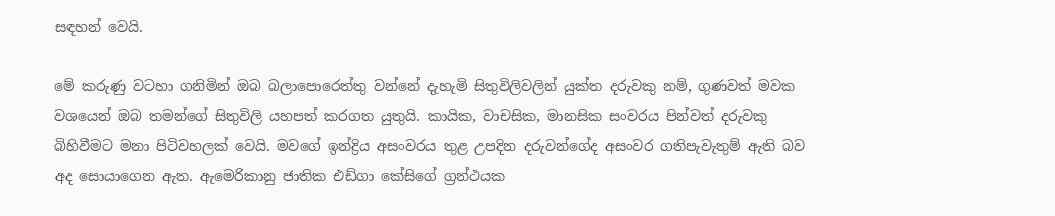සඳහන් වෙයි.

මේ කරුණු වටහා ගනිමින් ඔබ බලාපොරෙත්තු වන්නේ දැහැමි සිතුවිලිවලින් යුක්ත දරුවකු නම්, ගුණවත් මවක වශයෙන් ඔබ තමන්ගේ සිතුවිලි යහපත් කරගත යුතුයි. කායික, වාචසික, මානසික සංවරය පින්වත් දරුවකු බිහිවීමට මනා පිටිවහලක් වෙයි. මවගේ ඉන්ද්‍රිය අසංවරය තුළ උපදින දරුවන්ගේද අසංවර ගතිපැවැතුම් ඇති බව අද සොයාගෙන ඇත. ඇමෙරිකානු ජාතික එඩ්ගා කේසිගේ ග්‍රන්ථයක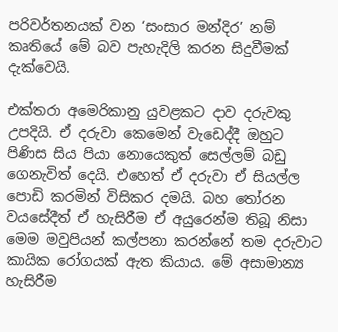පරිවර්තනයක් වන ‘සංසාර මන්දිර’ නම් කෘතියේ මේ බව පැහැදිලි කරන සිදුවීමක් දැක්වෙයි.

එක්තරා අමෙරිකානු යුවළකට දාව දරුවකු උපදියි. ඒ දරුවා කෙමෙන් වැඩෙද්දී ඔහුට පිණිස සිය පියා නොයෙකුත් සෙල්ලම් බඩු ගෙනැවිත් දෙයි. එහෙත් ඒ දරුවා ඒ සියල්ල පොඩි කරමින් විසිකර දමයි. බහ තෝරන වයසේදීත් ඒ හැසිරීම ඒ අයුරෙන්ම තිබූ නිසා මෙම මවුපියන් කල්පනා කරන්නේ තම දරුවාට කායික රෝගයක් ඇත කියාය. මේ අසාමාන්‍ය හැසිරීම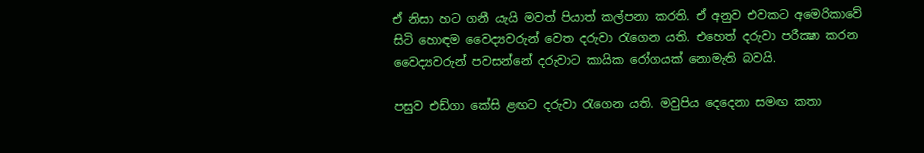ඒ නිසා හට ගනී යැයි මවත් පියාත් කල්පනා කරති. ඒ අනුව එවකට අමෙරිකාවේ සිටි හොඳම වෛද්‍යවරුන් වෙත දරුවා රැගෙන යති. එහෙත් දරුවා පරීක්‍ෂා කරන වෛද්‍යවරුන් පවසන්නේ දරුවාට කායික රෝගයක් නොමැති බවයි.

පසුව එඩ්ගා කේසි ළඟට දරුවා රැගෙන යති. මවුපිය දෙදෙනා සමඟ කතා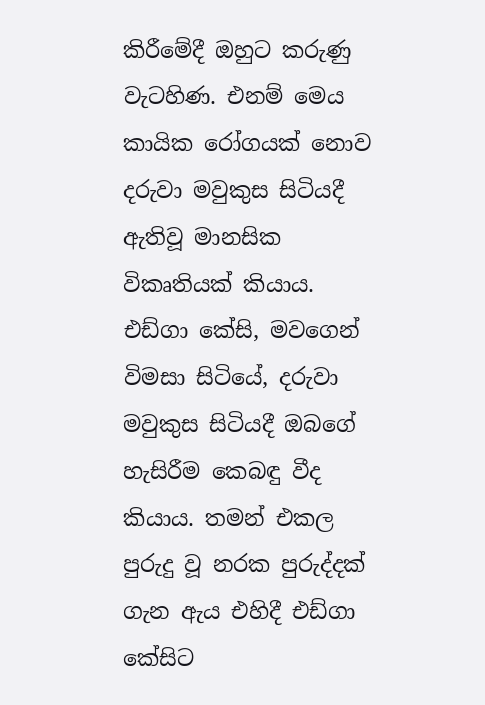කිරීමේදී ඔහුට කරුණු වැටහිණ. එනම් මෙය කායික රෝගයක් නොව දරුවා මවුකුස සිටියදී ඇතිවූ මානසික විකෘතියක් කියාය. එඩ්ගා කේසි, මවගෙන් විමසා සිටියේ, දරුවා මවුකුස සිටියදී ඔබගේ හැසිරීම කෙබඳු වීද කියාය. තමන් එකල පුරුදු වූ නරක පුරුද්දක් ගැන ඇය එහිදී එඩ්ගා කේසිට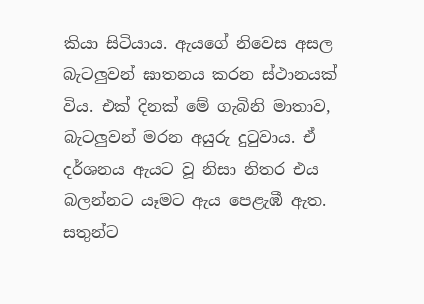කියා සිටියාය. ඇයගේ නිවෙස අසල බැටලුවන් ඝාතනය කරන ස්ථානයක් විය. එක් දිනක් මේ ගැබිනි මාතාව, බැටලුවන් මරන අයුරු දුටුවාය. ඒ දර්ශනය ඇයට වූ නිසා නිතර එය බලන්නට යෑමට ඇය පෙළැඹී ඇත. සතුන්ට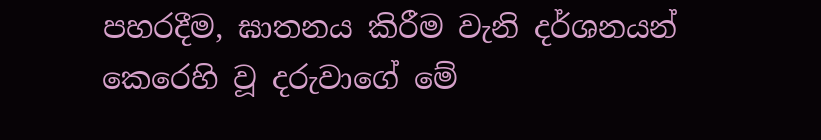පහරදීම, ඝාතනය කිරීම වැනි දර්ශනයන් කෙරෙහි වූ දරුවාගේ මේ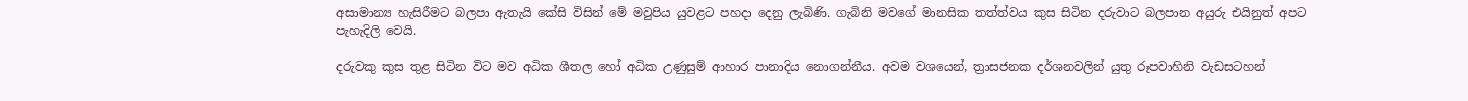අසාමාන්‍ය හැසිරීමට බලපා ඇතැයි කේසි විසින් මේ මවුපිය යුවළට පහදා දෙනු ලැබිණි. ගැබිනි මවගේ මානසික තත්ත්වය කුස සිටින දරුවාට බලපාන අයුරු එයිනුත් අපට පැහැදිලි වෙයි.

දරුවකු කුස තුළ සිටින විට මව අධික ශීතල හෝ අධික උණුසුම් ආහාර පානාදිය නොගන්නීය. අවම වශයෙන්, ත්‍රාසජනක දර්ශනවලින් යුතු රූපවාහිනි වැඩසටහන්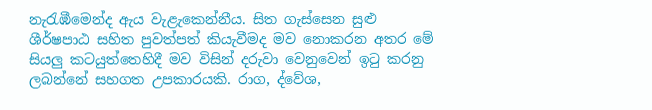නැරැඹීමෙන්ද ඇය වැළැකෙන්නීය. සිත ගැස්සෙන සුළු ශීර්ෂපාඨ සහිත පුවත්පත් කියැවීමද මව නොකරන අතර මේ සියලු කටයුත්තෙහිදී මව විසින් දරුවා වෙනුවෙන් ඉටු කරනු ලබන්නේ සහගත උපකාරයකි. රාග, ද්වේශ,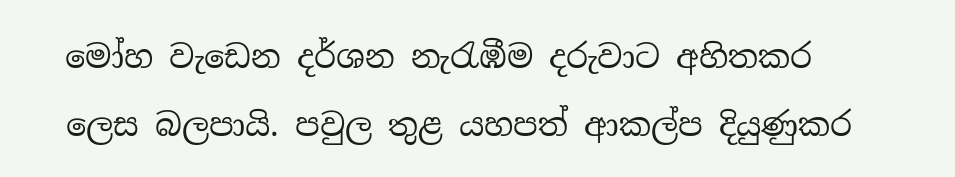මෝහ වැඩෙන දර්ශන නැරැඹීම දරුවාට අහිතකර ලෙස බලපායි. පවුල තුළ යහපත් ආකල්ප දියුණුකර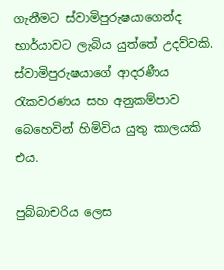ගැනීමට ස්වාමිපුරුෂයාගෙන්ද භාර්යාවට ලැබිය යුත්තේ උදව්වකි. ස්වාමිපුරුෂයාගේ ආදරණීය රැකවරණය සහ අනුකම්පාව බෙහෙවින් හිමිවිය යුතු කාලයකි එය.

පුබ්බාචරිය ලෙස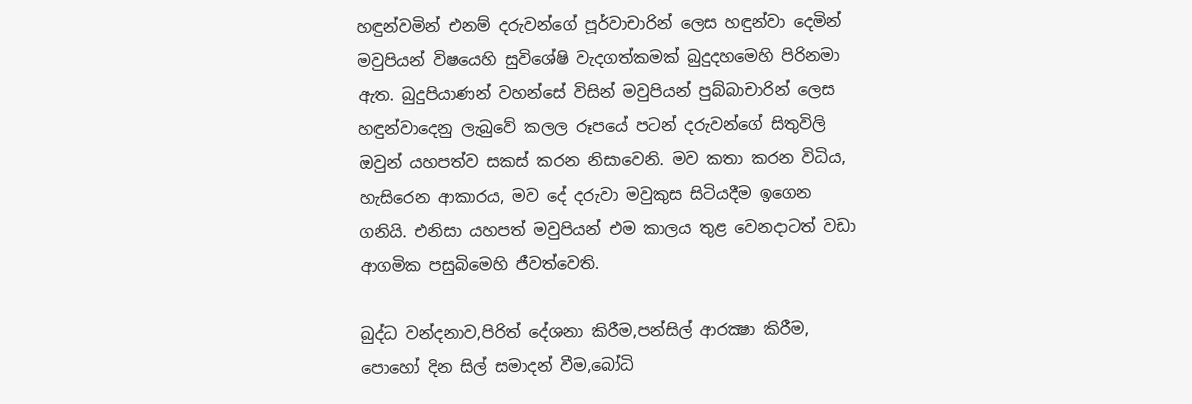හඳුන්වමින් එනම් දරුවන්ගේ පූර්වාචාරින් ලෙස හඳුන්වා දෙමින් මවුපියන් විෂයෙහි සුවිශේෂි වැදගත්කමක් බුදුදහමෙහි පිරිනමා ඇත. බුදුපියාණන් වහන්සේ විසින් මවුපියන් පුබ්බාචාරින් ලෙස හඳුන්වාදෙනු ලැබුවේ කලල රූපයේ පටන් දරුවන්ගේ සිතුවිලි ඔවුන් යහපත්ව සකස් කරන නිසාවෙනි. මව කතා කරන විධිය, හැසිරෙන ආකාරය, මව දේ දරුවා මවුකුස සිටියදීම ඉගෙන ගනියි. එනිසා යහපත් මවුපියන් එම කාලය තුළ වෙනදාටත් වඩා ආගමික පසුබිමෙහි ජීවත්වෙති.

බුද්ධ වන්දනාව,පිරිත් දේශනා කිරීම,පන්සිල් ආරක්‍ෂා කිරීම, පොහෝ දින සිල් සමාදන් වීම,බෝධි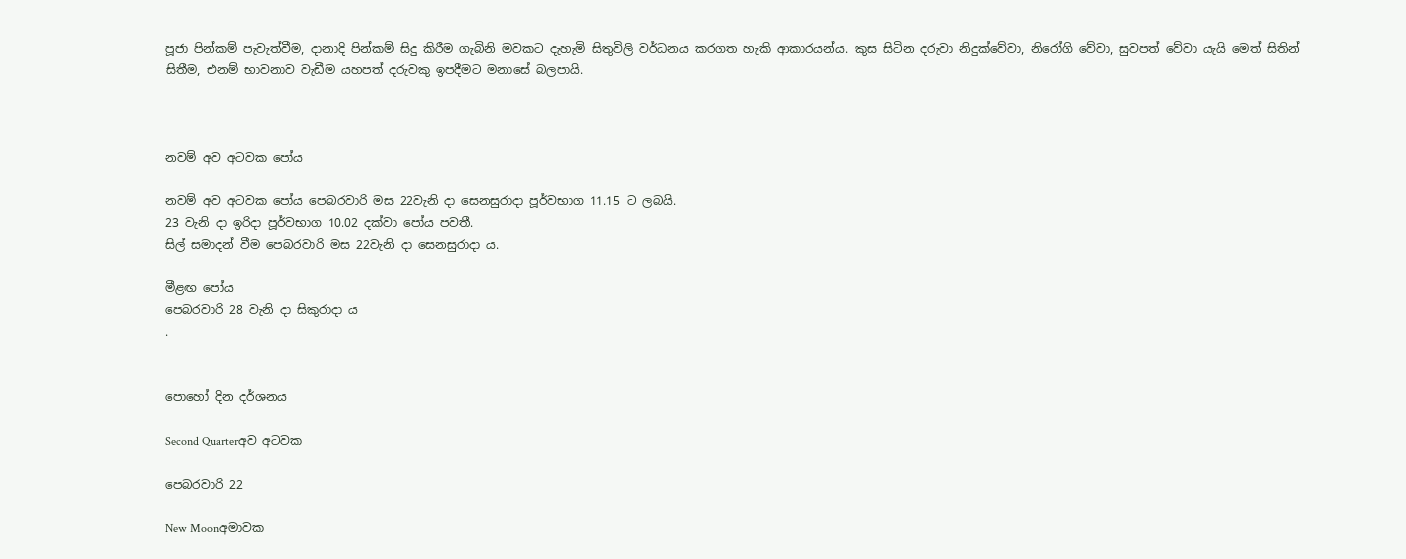පූජා පින්කම් පැවැත්වීම, දානාදි පින්කම් සිදු කිරීම ගැබිනි මවකට දැහැමි සිතුවිලි වර්ධනය කරගත හැකි ආකාරයන්ය. කුස සිටින දරුවා නිදුක්වේවා, නිරෝගි වේවා, සුවපත් වේවා යැයි මෙත් සිතින් සිතීම, එනම් භාවනාව වැඩීම යහපත් දරුවකු ඉපදීමට මනාසේ බලපායි.



නවම් අව අටවක පෝය

නවම් අව අටවක පෝය පෙබරවාරි මස 22වැනි දා සෙනසුරාදා පූර්වභාග 11.15 ට ලබයි.
23 වැනි දා ඉරිදා පූර්වභාග 10.02 දක්වා පෝය පවතී.
සිල් සමාදන් වීම පෙබරවාරි මස 22වැනි දා සෙනසුරාදා ය.

මීළඟ පෝය
පෙබරවාරි 28 වැනි දා සිකුරාදා ය
.


පොහෝ දින දර්ශනය

Second Quarterඅව අටවක

පෙබරවාරි 22

New Moonඅමාවක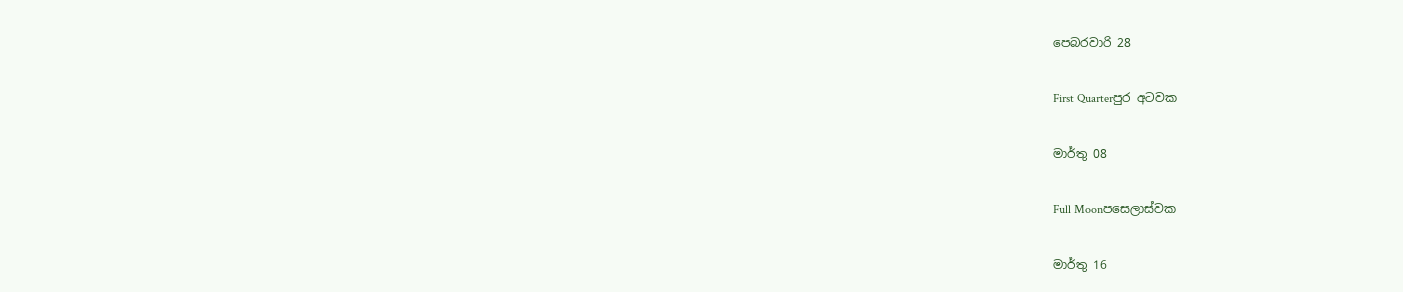පෙබරවාරි 28

First Quarterපුර අටවක

මාර්තු 08

Full Moonපසෙලාස්වක

මාර්තු 16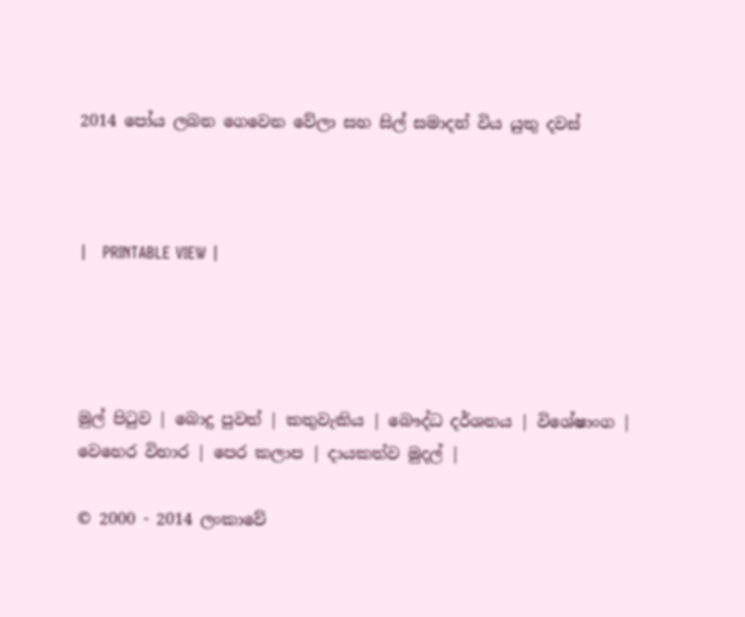2014 පෝය ලබන ගෙවෙන වේලා සහ සිල් සමාදන් විය යුතු දවස්



|   PRINTABLE VIEW |




මුල් පිටුව | බොදු පුවත් | කතුවැකිය | බෞද්ධ දර්ශනය | විශේෂාංග | වෙහෙර විහාර | පෙර කලාප | දායකත්ව මුදල් |

© 2000 - 2014 ලංකාවේ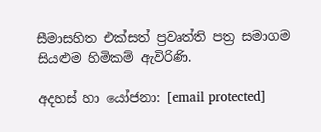සීමාසහිත එක්සත් ප්‍රවෘත්ති පත්‍ර සමාගම
සියළුම හිමිකම් ඇවිරිණි.

අදහස් හා යෝජනා: [email protected]